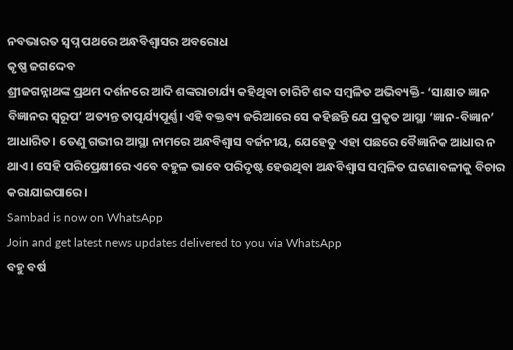ନବଭାରତ ସ୍ୱପ୍ନ ପଥରେ ଅନ୍ଧବିଶ୍ୱାସର ଅବରୋଧ
କୃଷ୍ଣ ଜଗଦ୍ଦେବ
ଶ୍ରୀଜଗନ୍ନାଥଙ୍କ ପ୍ରଥମ ଦର୍ଶନରେ ଆଦି ଶଙ୍କରାଚାର୍ଯ୍ୟ କହିଥିବା ଚାରିଟି ଶବ୍ଦ ସମ୍ବଳିତ ଅଭିବ୍ୟକ୍ତି- ‘ସାକ୍ଷାତ ଜ୍ଞାନ ବିଜ୍ଞାନର ସ୍ବରୂପ’ ଅତ୍ୟନ୍ତ ତାତ୍ପର୍ଯ୍ୟପୂର୍ଣ୍ଣ। ଏହି ବକ୍ତବ୍ୟ ଜରିଆରେ ସେ କହିଛନ୍ତି ଯେ ପ୍ରକୃତ ଆସ୍ଥା ‘ଜ୍ଞାନ-ବିଜ୍ଞାନ’ ଆଧାରିତ। ତେଣୁ ଗଭୀର ଆସ୍ଥା ନାମରେ ଅନ୍ଧବିଶ୍ବାସ ବର୍ଜନୀୟ, ଯେହେତୁ ଏହା ପଛରେ ବୈଜ୍ଞାନିକ ଆଧାର ନ ଥାଏ। ସେହି ପରିପ୍ରେକ୍ଷୀରେ ଏବେ ବହୁଳ ଭାବେ ପରିଦୃଷ୍ଟ ହେଉଥିବା ଅନ୍ଧବିଶ୍ବାସ ସମ୍ବଳିତ ଘଟଣାବଳୀକୁ ବିଚାର କରାଯାଇପାରେ।
Sambad is now on WhatsApp
Join and get latest news updates delivered to you via WhatsApp
ବହୁ ବର୍ଷ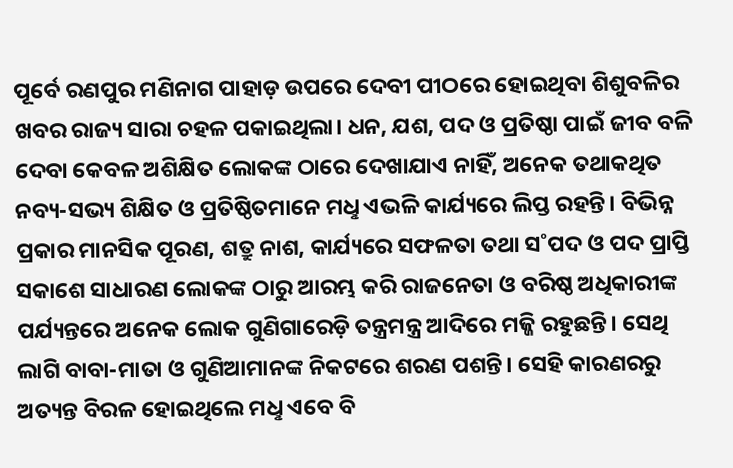ପୂର୍ବେ ରଣପୁର ମଣିନାଗ ପାହାଡ଼ ଉପରେ ଦେବୀ ପୀଠରେ ହୋଇଥିବା ଶିଶୁବଳିର ଖବର ରାଜ୍ୟ ସାରା ଚହଳ ପକାଇଥିଲା। ଧନ, ଯଶ, ପଦ ଓ ପ୍ରତିଷ୍ଠା ପାଇଁ ଜୀବ ବଳି ଦେବା କେବଳ ଅଶିକ୍ଷିତ ଲୋକଙ୍କ ଠାରେ ଦେଖାଯାଏ ନାହିଁ, ଅନେକ ତଥାକଥିତ ନବ୍ୟ-ସଭ୍ୟ ଶିକ୍ଷିତ ଓ ପ୍ରତିଷ୍ଠିତମାନେ ମଧୢ ଏଭଳି କାର୍ଯ୍ୟରେ ଲିପ୍ତ ରହନ୍ତି। ବିଭିନ୍ନ ପ୍ରକାର ମାନସିକ ପୂରଣ, ଶତ୍ରୁ ନାଶ, କାର୍ଯ୍ୟରେ ସଫଳତା ତଥା ସ˚ପଦ ଓ ପଦ ପ୍ରାପ୍ତି ସକାଶେ ସାଧାରଣ ଲୋକଙ୍କ ଠାରୁ ଆରମ୍ଭ କରି ରାଜନେତା ଓ ବରିଷ୍ଠ ଅଧିକାରୀଙ୍କ ପର୍ଯ୍ୟନ୍ତରେ ଅନେକ ଲୋକ ଗୁଣିଗାରେଡ଼ି ତନ୍ତ୍ରମନ୍ତ୍ର ଆଦିରେ ମଜ୍ଜି ରହୁଛନ୍ତି। ସେଥି ଲାଗି ବାବା-ମାତା ଓ ଗୁଣିଆମାନଙ୍କ ନିକଟରେ ଶରଣ ପଶନ୍ତି। ସେହି କାରଣରରୁ ଅତ୍ୟନ୍ତ ବିରଳ ହୋଇଥିଲେ ମଧୢ ଏବେ ବି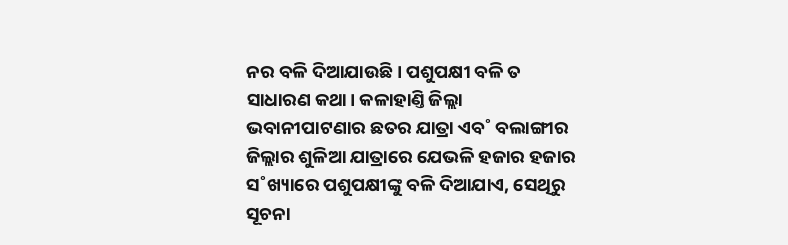ନର ବଳି ଦିଆଯାଉଛି। ପଶୁପକ୍ଷୀ ବଳି ତ ସାଧାରଣ କଥା। କଳାହାଣ୍ତି ଜିଲ୍ଲା ଭବାନୀପାଟଣାର ଛତର ଯାତ୍ରା ଏବ˚ ବଲାଙ୍ଗୀର ଜିଲ୍ଲାର ଶୁଳିଆ ଯାତ୍ରାରେ ଯେଭଳି ହଜାର ହଜାର ସ˚ଖ୍ୟାରେ ପଶୁପକ୍ଷୀଙ୍କୁ ବଳି ଦିଆଯାଏ, ସେଥିରୁ ସୂଚନା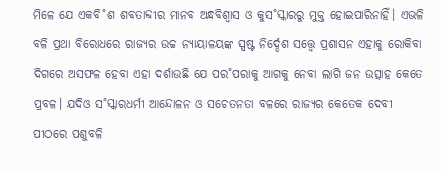ମିଳେ ଯେ ଏକବି˚ଶ ଶବତାବ୍ଦୀର ମାନବ ଅନ୍ଧବିଶ୍ବାସ ଓ କୁସ˚ସ୍କାରରୁ ମୁକ୍ତ ହୋଇପାରିନାହିଁ। ଏଭଳି ବଳି ପ୍ରଥା ବିରୋଧରେ ରାଜ୍ୟର ଉଚ୍ଚ ନ୍ୟାୟାଳୟଙ୍କ ସ୍ପଷ୍ଟ ନିର୍ଦ୍ଦେଶ ସତ୍ତ୍ବେ ପ୍ରଶାସନ ଏହାକୁ ରୋକିବା ଦିଗରେ ଅସଫଳ ହେବା ଏହା ଦର୍ଶାଉଛି ଯେ ପର˚ପରାକୁ ଆଗକୁ ନେବା ଲାଗି ଜନ ଉତ୍ସାହ କେତେ ପ୍ରବଳ। ଯଦିଓ ସ˚ସ୍କାରଧର୍ମୀ ଆନ୍ଦୋଳନ ଓ ସଚେତନତା ବଳରେ ରାଜ୍ୟର କେତେକ ଦେବୀ ପୀଠରେ ପଶୁବଳି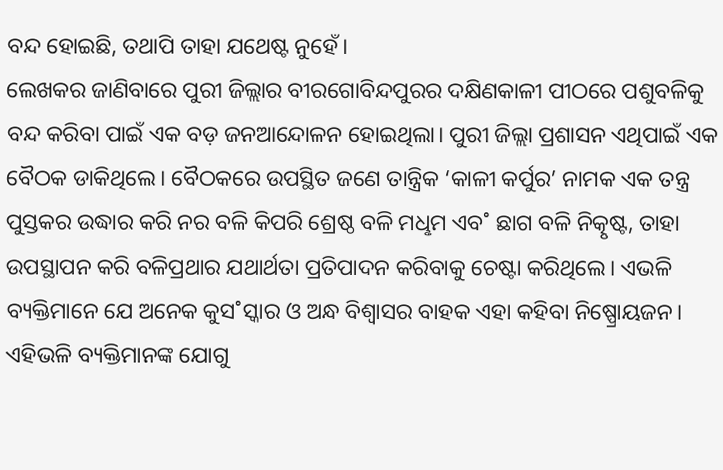ବନ୍ଦ ହୋଇଛି, ତଥାପି ତାହା ଯଥେଷ୍ଟ ନୁହେଁ।
ଲେଖକର ଜାଣିବାରେ ପୁରୀ ଜିଲ୍ଲାର ବୀରଗୋବିନ୍ଦପୁରର ଦକ୍ଷିଣକାଳୀ ପୀଠରେ ପଶୁବଳିକୁ ବନ୍ଦ କରିବା ପାଇଁ ଏକ ବଡ଼ ଜନଆନ୍ଦୋଳନ ହୋଇଥିଲା। ପୁରୀ ଜିଲ୍ଲା ପ୍ରଶାସନ ଏଥିପାଇଁ ଏକ ବୈଠକ ଡାକିଥିଲେ। ବୈଠକରେ ଉପସ୍ଥିତ ଜଣେ ତାନ୍ତ୍ରିକ ‘କାଳୀ କର୍ପୁର’ ନାମକ ଏକ ତନ୍ତ୍ର ପୁସ୍ତକର ଉଦ୍ଧାର କରି ନର ବଳି କିପରି ଶ୍ରେଷ୍ଠ ବଳି ମଧୢମ ଏବ˚ ଛାଗ ବଳି ନିତ୍କୃଷ୍ଟ, ତାହା ଉପସ୍ଥାପନ କରି ବଳିପ୍ରଥାର ଯଥାର୍ଥତା ପ୍ରତିପାଦନ କରିବାକୁ ଚେଷ୍ଟା କରିଥିଲେ। ଏଭଳି ବ୍ୟକ୍ତିମାନେ ଯେ ଅନେକ କୁସ˚ସ୍କାର ଓ ଅନ୍ଧ ବିଶ୍ବାସର ବାହକ ଏହା କହିବା ନିଷ୍ପ୍ରୋୟଜନ। ଏହିଭଳି ବ୍ୟକ୍ତିମାନଙ୍କ ଯୋଗୁ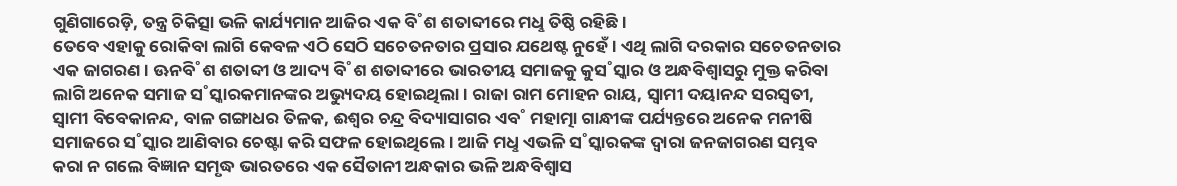ଗୁଣିଗାରେଡ଼ି, ତନ୍ତ୍ର ଚିକିତ୍ସା ଭଳି କାର୍ଯ୍ୟମାନ ଆଜିର ଏକ ବି˚ଶ ଶତାବ୍ଦୀରେ ମଧୢ ତିଷ୍ଠି ରହିଛି।
ତେବେ ଏହାକୁ ରୋକିବା ଲାଗି କେବଳ ଏଠି ସେଠି ସଚେତନତାର ପ୍ରସାର ଯଥେଷ୍ଟ ନୁହେଁ। ଏଥି ଲାଗି ଦରକାର ସଚେତନତାର ଏକ ଜାଗରଣ। ଊନବି˚ଶ ଶତାବ୍ଦୀ ଓ ଆଦ୍ୟ ବି˚ଶ ଶତାବ୍ଦୀରେ ଭାରତୀୟ ସମାଜକୁ କୁସ˚ସ୍କାର ଓ ଅନ୍ଧବିଶ୍ବାସରୁ ମୁକ୍ତ କରିବା ଲାଗି ଅନେକ ସମାଜ ସ˚ସ୍କାରକମାନଙ୍କର ଅଭ୍ୟୁଦୟ ହୋଇଥିଲା। ରାଜା ରାମ ମୋହନ ରାୟ, ସ୍ବାମୀ ଦୟାନନ୍ଦ ସରସ୍ବତୀ, ସ୍ବାମୀ ବିବେକାନନ୍ଦ, ବାଳ ଗଙ୍ଗାଧର ତିଳକ, ଈଶ୍ବର ଚନ୍ଦ୍ର ବିଦ୍ୟାସାଗର ଏବ˚ ମହାତ୍ମା ଗାନ୍ଧୀଙ୍କ ପର୍ଯ୍ୟନ୍ତରେ ଅନେକ ମନୀଷି ସମାଜରେ ସ˚ସ୍କାର ଆଣିବାର ଚେଷ୍ଟା କରି ସଫଳ ହୋଇଥିଲେ। ଆଜି ମଧୢ ଏଭଳି ସ˚ସ୍କାରକଙ୍କ ଦ୍ବାରା ଜନଜାଗରଣ ସମ୍ଭବ କରା ନ ଗଲେ ବିଜ୍ଞାନ ସମୃଦ୍ଧ ଭାରତରେ ଏକ ସୈତାନୀ ଅନ୍ଧକାର ଭଳି ଅନ୍ଧବିଶ୍ବାସ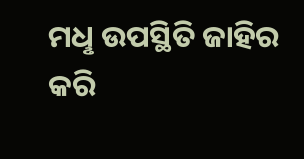ମଧୢ ଉପସ୍ଥିତି ଜାହିର କରି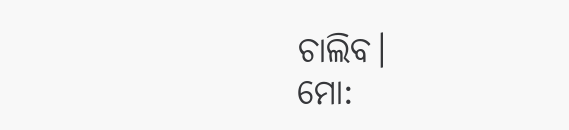ଚାଲିବ।
ମୋ: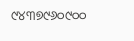୯୪୩୭୯୬୦୯୦୦